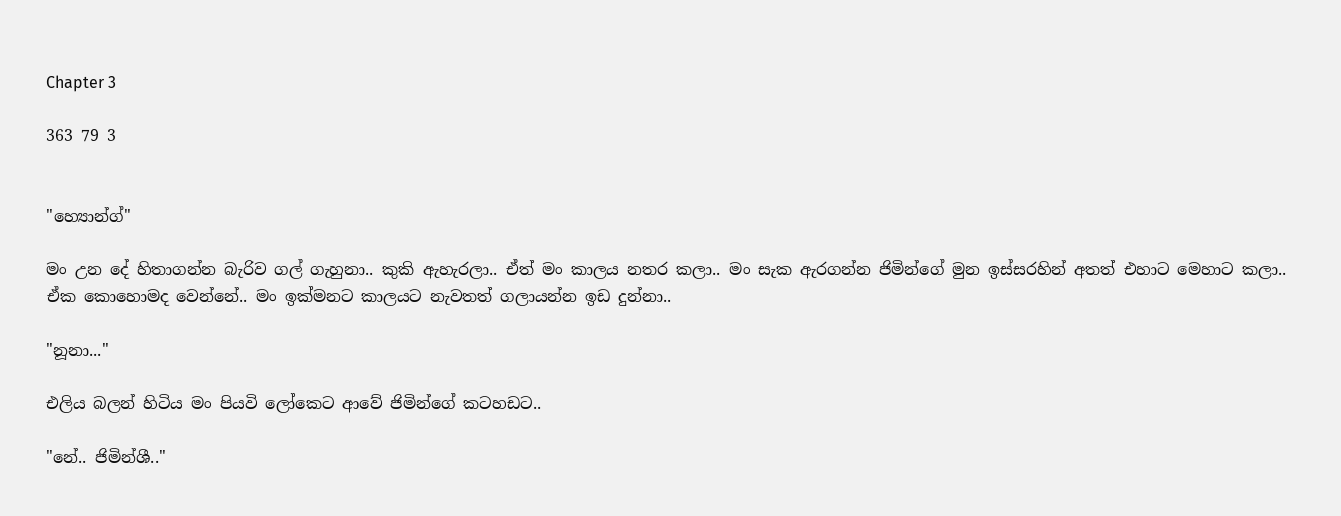Chapter 3

363 79 3


"හ්‍යොන්ග්"

මං උන දේ හිතාගන්න බැරිව ගල් ගැහුනා.. කුකි ඇහැරලා.. ඒත් මං කාලය නතර කලා.. මං සැක ඇරගන්න ජිමින්ගේ මුන ඉස්සරහින් අතත් එහාට මෙහාට කලා.. ඒක කොහොමද වෙන්නේ.. මං ඉක්මනට කාලයට නැවතත් ගලායන්න ඉඩ දුන්නා..

"නූනා..."

එලිය බලන් හිටිය මං පියවි ලෝකෙට ආවේ ජිමින්ගේ කටහඩට..

"නේ.. ජිමින්ශී.."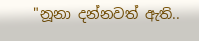"නූනා දන්නවත් ඇති..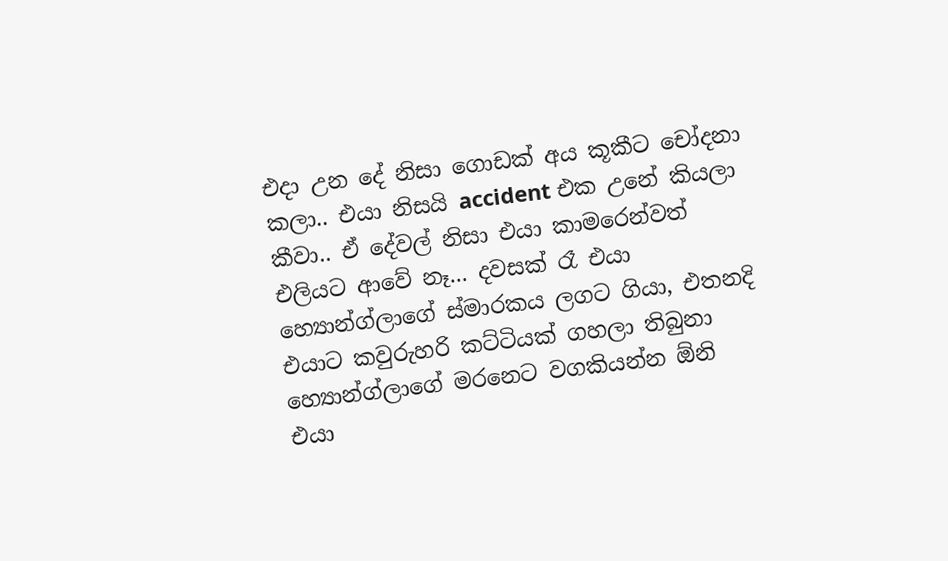එදා උන දේ නිසා ගොඩක් අය කූකීට චෝදනා කලා.. එයා නිසයි accident එක උනේ කියලා කීවා.. ඒ දේවල් නිසා එයා කාමරෙන්වත් එලියට ආවේ නෑ... දවසක් රෑ එයා හ්‍යොන්ග්ලාගේ ස්මාරකය ලගට ගියා, එතනදි එයාට කවුරුහරි කට්ටියක් ගහලා තිබුනා හ්‍යොන්ග්ලාගේ මරනෙට වගකියන්න ඕනි එයා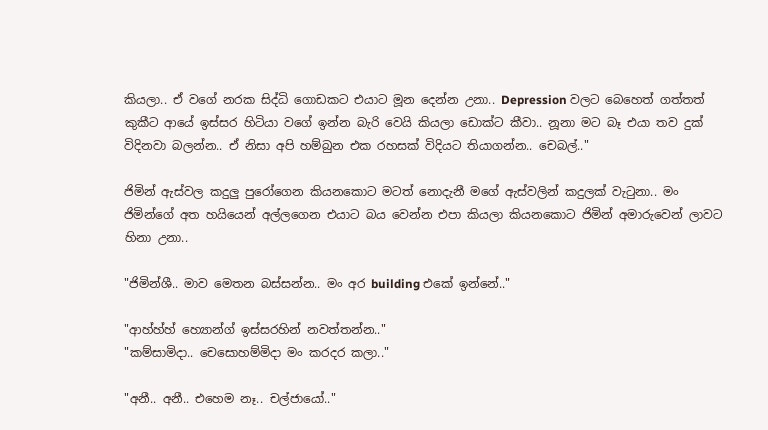කියලා.. ඒ වගේ නරක සිද්ධි ගොඩකට එයාට මූන දෙන්න උනා.. Depression වලට බෙහෙත් ගත්තත් කුකීට ආයේ ඉස්සර හිටියා වගේ ඉන්න බැරි වෙයි කියලා ඩොක්ට කීවා.. නූනා මට බෑ එයා තව දුක් විදිනවා බලන්න.. ඒ නිසා අපි හම්බුන එක රහසක් විදියට තියාගන්න.. චෙබල්.."

ජිමින් ඇස්වල කදුලු පුරෝගෙන කියනකොට මටත් නොදැනී මගේ ඇස්වලින් කදුලක් වැටුනා.. මං ජිමින්ගේ අත හයියෙන් අල්ලගෙන එයාට බය වෙන්න එපා කියලා කියනකොට ජිමින් අමාරුවෙන් ලාවට හිනා උනා..

"ජිමින්ශී.. මාව මෙතන බස්සන්න.. මං අර building එකේ ඉන්නේ.."

"ආහ්හ්හ් හ්‍යොන්ග් ඉස්සරහින් නවත්තන්න.."
"කම්සාමිදා.. චෙසොහම්මිදා මං කරදර කලා.."

"අනී.. අනී.. එහෙම නෑ.. චල්ජායෝ.."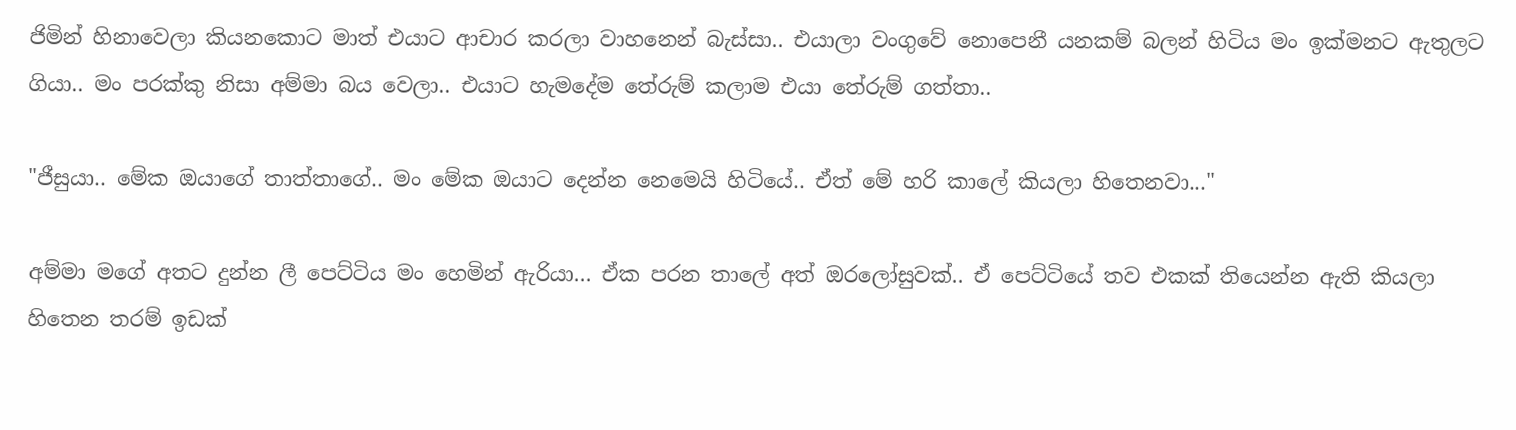ජිමින් හිනාවෙලා කියනකොට මාත් එයාට ආචාර කරලා වාහනෙන් බැස්සා.. එයාලා වංගුවේ නොපෙනී යනකම් බලන් හිටිය මං ඉක්මනට ඇතුලට ගියා.. මං පරක්කු නිසා අම්මා බය වෙලා.. එයාට හැමදේම තේරුම් කලාම එයා තේරුම් ගත්තා..

"ජීසුයා.. මේක ඔයාගේ තාත්තාගේ.. මං මේක ඔයාට දෙන්න නෙමෙයි හිටියේ.. ඒත් මේ හරි කාලේ කියලා හිතෙනවා..."

අම්මා මගේ අතට දුන්න ලී පෙට්ටිය මං හෙමින් ඇරියා... ඒක පරන තාලේ අත් ඔරලෝසුවක්.. ඒ පෙට්ටියේ තව එකක් තියෙන්න ඇති කියලා හිතෙන තරම් ඉඩක්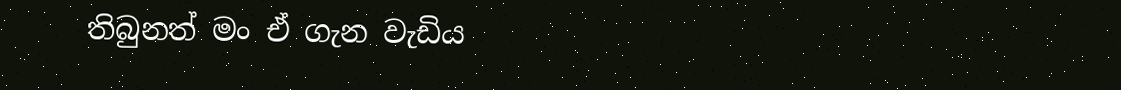තිබුනත් මං ඒ ගැන වැඩිය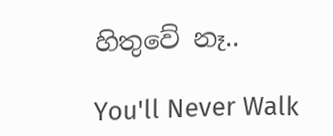හිතුවේ නෑ..

You'll Never Walk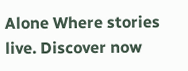Alone Where stories live. Discover now